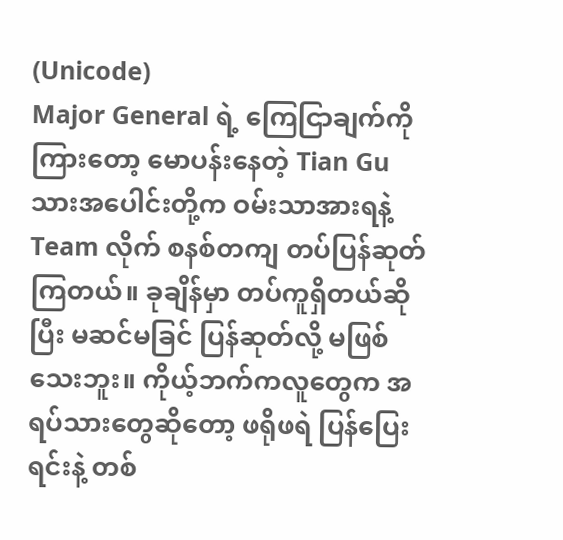(Unicode)
Major General ရဲ့ ကြေငြာချက်ကို ကြားတော့ မောပန်းနေတဲ့ Tian Gu သားအပေါင်းတို့က ဝမ်းသာအားရနဲ့ Team လိုက် စနစ်တကျ တပ်ပြန်ဆုတ်ကြတယ်။ ခုချိန်မှာ တပ်ကူရှိတယ်ဆိုပြီး မဆင်မခြင် ပြန်ဆုတ်လို့ မဖြစ်သေးဘူး။ ကိုယ့်ဘက်ကလူတွေက အရပ်သားတွေဆိုတော့ ဖရိုဖရဲ ပြန်ပြေးရင်းနဲ့ တစ်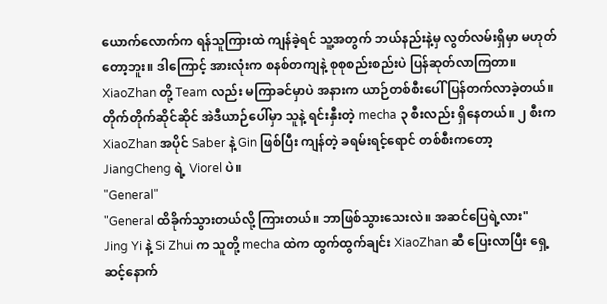ယောက်လောက်က ရန်သူကြားထဲ ကျန်ခဲ့ရင် သူ့အတွက် ဘယ်နည်းနဲ့မှ လွတ်လမ်းရှိမှာ မဟုတ်တော့ဘူး။ ဒါကြောင့် အားလုံးက စနစ်တကျနဲ့ စုစုစည်းစည်းပဲ ပြန်ဆုတ်လာကြတာ။
XiaoZhan တို့ Team လည်း မကြာခင်မှာပဲ အနားက ယာဉ်တစ်စီးပေါ် ပြန်တက်လာခဲ့တယ်။ တိုက်တိုက်ဆိုင်ဆိုင် အဲဒီယာဉ်ပေါ်မှာ သူနဲ့ ရင်းနှီးတဲ့ mecha ၃ စီးလည်း ရှိနေတယ်။ ၂ စီးက XiaoZhan အပိုင် Saber နဲ့ Gin ဖြစ်ပြီး ကျန်တဲ့ ခရမ်းရင့်ရောင် တစ်စီးကတော့ JiangCheng ရဲ့ Viorel ပဲ။
"General"
"General ထိခိုက်သွားတယ်လို့ ကြားတယ်။ ဘာဖြစ်သွားသေးလဲ။ အဆင်ပြေရဲ့လား"
Jing Yi နဲ့ Si Zhui က သူတို့ mecha ထဲက ထွက်ထွက်ချင်း XiaoZhan ဆီ ပြေးလာပြီး ရှေ့ဆင့်နောက်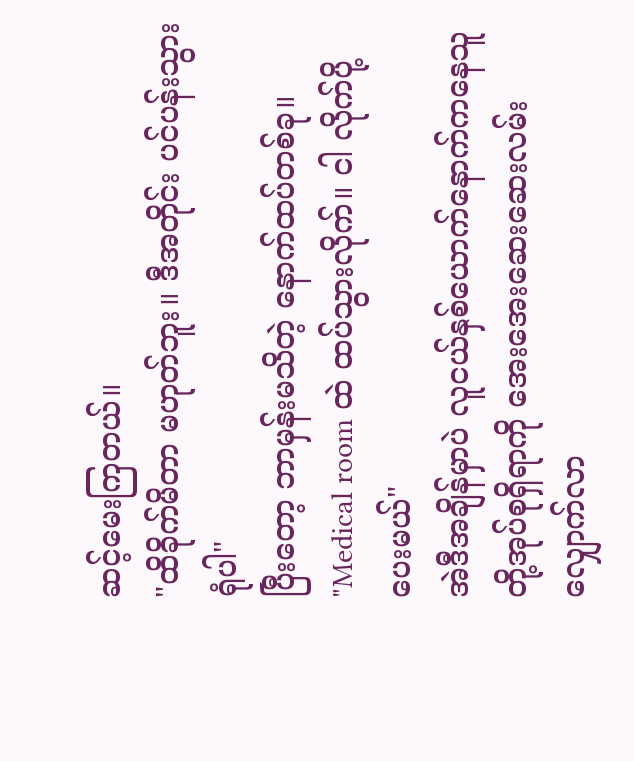ဆင့်မေးကြတယ်။
"ထိခိုက်မိတာ မဟုတ်ဘူး။ ဒီအတိုင်း ပင်ပန်းသွားရုံပါ"
ပြီးတော့ ဘာမှန်းမသိတဲ့ နောက်ထပ်တစ်ခု။
"Medical room ထဲ ထပ်သွားလိုက်။ ငါ လိုက်ပို့ပေးမယ်"
အဲဒီအချိန်မှာပဲ လူငယ်နှစ်ယောက်နောက်ကနေသူတို့အုပ်စုရှိရာကို အေးအေးဆေးဆေးလမ်းလျှောက်လာ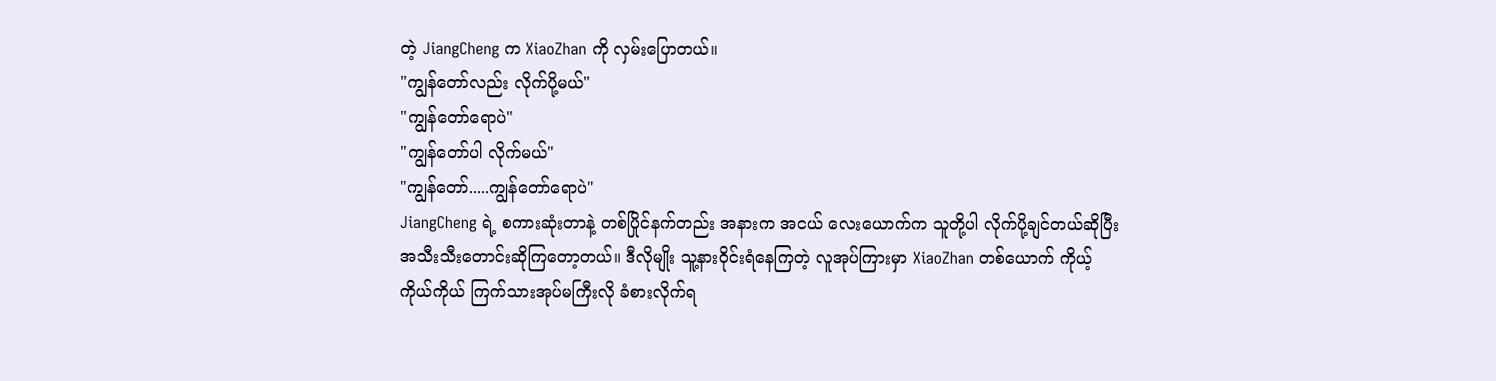တဲ့ JiangCheng က XiaoZhan ကို လှမ်းပြောတယ်။
"ကျွန်တော်လည်း လိုက်ပို့မယ်"
"ကျွန်တော်ရောပဲ"
"ကျွန်တော်ပါ လိုက်မယ်"
"ကျွန်တော်.....ကျွန်တော်ရောပဲ"
JiangCheng ရဲ့ စကားဆုံးတာနဲ့ တစ်ပြိုင်နက်တည်း အနားက အငယ် လေးယောက်က သူတို့ပါ လိုက်ပို့ချင်တယ်ဆိုပြီး အသီးသီးတောင်းဆိုကြတော့တယ်။ ဒီလိုမျိုး သူ့နားဝိုင်းရံနေကြတဲ့ လူအုပ်ကြားမှာ XiaoZhan တစ်ယောက် ကိုယ့်ကိုယ်ကိုယ် ကြက်သားအုပ်မကြီးလို ခံစားလိုက်ရ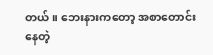တယ်။ ဘေးနားကတော့ အစာတောင်းနေတဲ့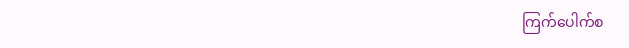ကြက်ပေါက်စ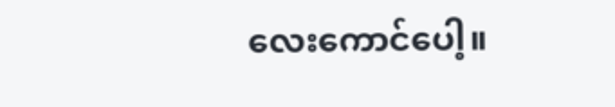လေးကောင်ပေါ့။